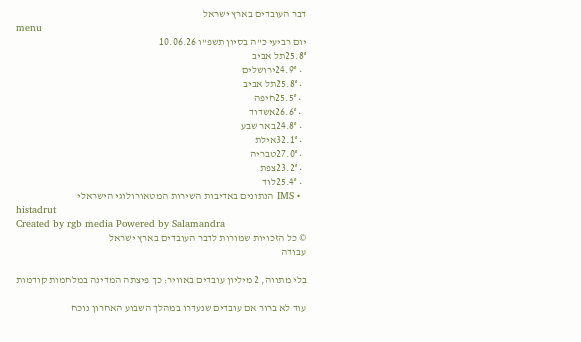דבר העובדים בארץ ישראל
menu
יום רביעי כ"ה בסיון תשפ"ו 10.06.26
25.8°תל אביב
  • 24.9°ירושלים
  • 25.8°תל אביב
  • 25.5°חיפה
  • 26.6°אשדוד
  • 24.8°באר שבע
  • 32.1°אילת
  • 27.0°טבריה
  • 23.2°צפת
  • 25.4°לוד
  • IMS הנתונים באדיבות השירות המטאורולוגי הישראלי
histadrut
Created by rgb media Powered by Salamandra
© כל הזכויות שמורות לדבר העובדים בארץ ישראל
עבודה

בלי מתווה, 2 מיליון עובדים באוויר: כך פיצתה המדינה במלחמות קודמות

עוד לא ברור אם עובדים שנעדרו במהלך השבוע האחרון נוכח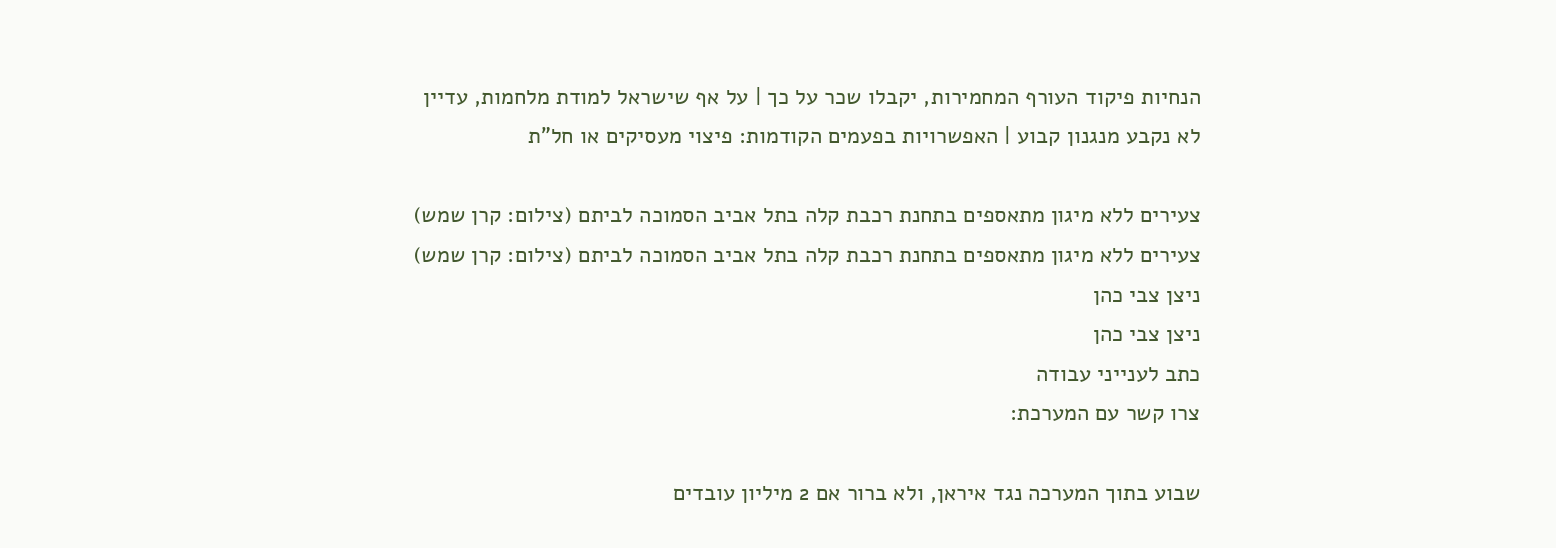הנחיות פיקוד העורף המחמירות, יקבלו שכר על כך | על אף שישראל למודת מלחמות, עדיין לא נקבע מנגנון קבוע | האפשרויות בפעמים הקודמות: פיצוי מעסיקים או חל"ת

צעירים ללא מיגון מתאספים בתחנת רכבת קלה בתל אביב הסמוכה לביתם (צילום: קרן שמש)
צעירים ללא מיגון מתאספים בתחנת רכבת קלה בתל אביב הסמוכה לביתם (צילום: קרן שמש)
ניצן צבי כהן
ניצן צבי כהן
כתב לענייני עבודה
צרו קשר עם המערכת:

שבוע בתוך המערכה נגד איראן, ולא ברור אם 2 מיליון עובדים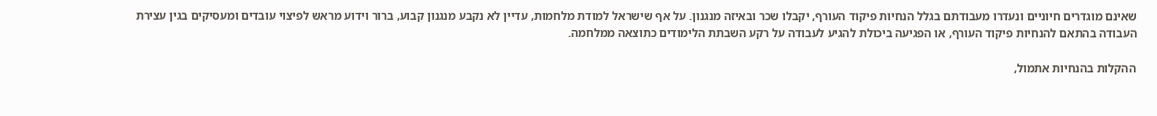שאינם מוגדרים חיוניים ונעדרו מעבודתם בגלל הנחיות פיקוד העורף, יקבלו שכר ובאיזה מנגנון. על אף שישראל למודת מלחמות, עדיין לא נקבע מנגנון קבוע, ברור וידוע מראש לפיצוי עובדים ומעסיקים בגין עצירת העבודה בהתאם להנחיות פיקוד העורף, או הפגיעה ביכולת להגיע לעבודה על רקע השבתת הלימודים כתוצאה ממלחמה.

ההקלות בהנחיות אתמול,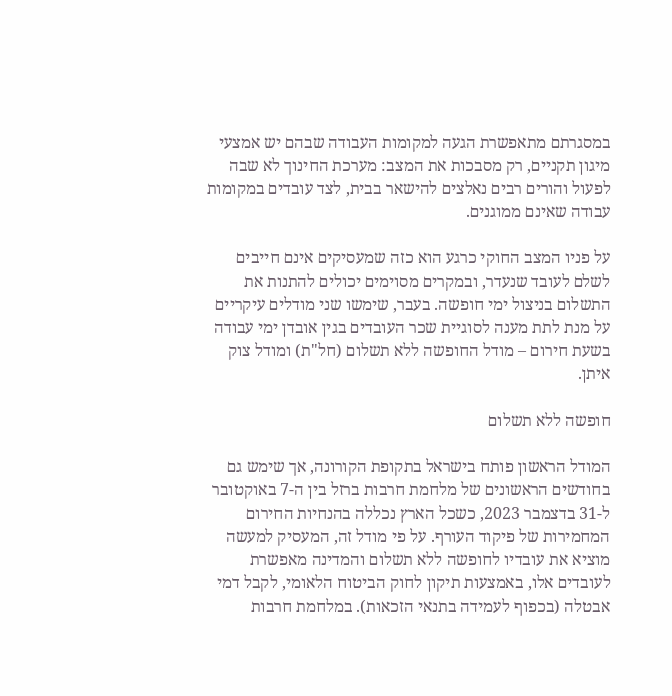במסגרתם מתאפשרת הגעה למקומות העבודה שבהם יש אמצעי מיגון תקניים, רק מסבכות את המצב: מערכת החינוך לא שבה לפעול והורים רבים נאלצים להישאר בבית, לצד עובדים במקומות עבודה שאינם ממוגנים.

על פניו המצב החוקי כרגע הוא כזה שמעסיקים אינם חייבים לשלם לעובד שנעדר, ובמקרים מסוימים יכולים להתנות את התשלום בניצול ימי חופשה. בעבר, שימשו שני מודלים עיקריים על מנת לתת מענה לסוגיית שכר העובדים בגין אובדן ימי עבודה בשעת חירום – מודל החופשה ללא תשלום (חל"ת) ומודל צוק איתן.

חופשה ללא תשלום

המודל הראשון פותח בישראל בתקופת הקורונה, אך שימש גם בחודשים הראשונים של מלחמת חרבות ברזל בין ה-7 באוקטובר ל-31 בדצמבר 2023, כשכל הארץ נכללה בהנחיות החירום המחמירות של פיקוד העורף. על פי מודל זה, המעסיק למעשה מוציא את עובדיו לחופשה ללא תשלום והמדינה מאפשרת לעובדים אלו, באמצעות תיקון לחוק הביטוח הלאומי, לקבל דמי אבטלה (בכפוף לעמידה בתנאי הזכאות). במלחמת חרבות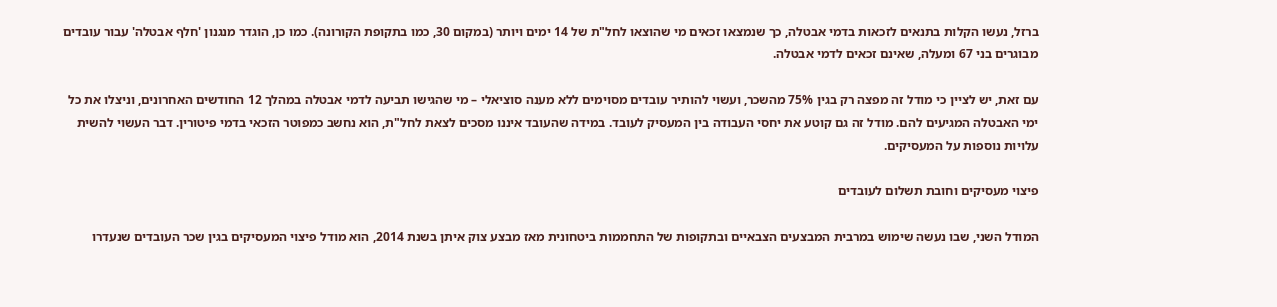ברזל, נעשו הקלות בתנאים לזכאות בדמי אבטלה, כך שנמצאו זכאים מי שהוצאו לחל"ת של 14 ימים ויותר (במקום 30, כמו בתקופת הקורונה). כמו כן, הוגדר מנגנון 'חלף אבטלה' עבור עובדים מבוגרים בני 67 ומעלה, שאינם זכאים לדמי אבטלה.

עם זאת, יש לציין כי מודל זה מפצה רק בגין 75% מהשכר, ועשוי להותיר עובדים מסוימים ללא מענה סוציאלי – מי שהגישו תביעה לדמי אבטלה במהלך 12 החודשים האחרונים, וניצלו את כל ימי האבטלה המגיעים להם. מודל זה גם קוטע את יחסי העבודה בין המעסיק לעובד. במידה שהעובד איננו מסכים לצאת לחל"ת, הוא נחשב כמפוטר הזכאי בדמי פיטורין. דבר העשוי להשית עלויות נוספות על המעסיקים.

פיצוי מעסיקים וחובת תשלום לעובדים

המודל השני, שבו נעשה שימוש במרבית המבצעים הצבאיים ובתקופות של התחממות ביטחונית מאז מבצע צוק איתן בשנת 2014, הוא מודל פיצוי המעסיקים בגין שכר העובדים שנעדרו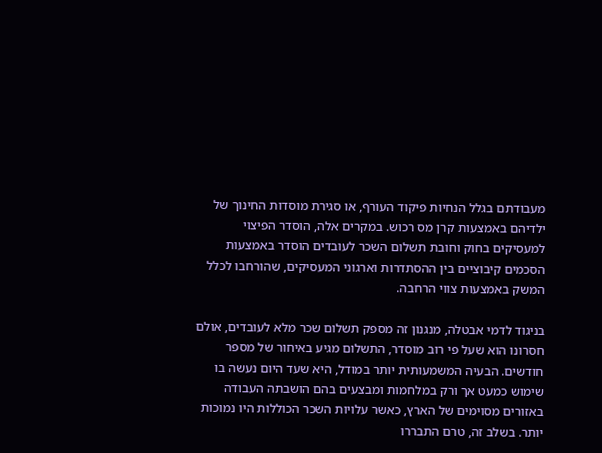מעבודתם בגלל הנחיות פיקוד העורף, או סגירת מוסדות החינוך של ילדיהם באמצעות קרן מס רכוש. במקרים אלה, הוסדר הפיצוי למעסיקים בחוק וחובת תשלום השכר לעובדים הוסדר באמצעות הסכמים קיבוציים בין ההסתדרות וארגוני המעסיקים, שהורחבו לכלל המשק באמצעות צווי הרחבה.

בניגוד לדמי אבטלה, מנגנון זה מספק תשלום שכר מלא לעובדים, אולם חסרונו הוא שעל פי רוב מוסדר, התשלום מגיע באיחור של מספר חודשים. הבעיה המשמעותית יותר במודל, היא שעד היום נעשה בו שימוש כמעט אך ורק במלחמות ומבצעים בהם הושבתה העבודה באזורים מסוימים של הארץ, כאשר עלויות השכר הכוללות היו נמוכות יותר. בשלב זה, טרם התבררו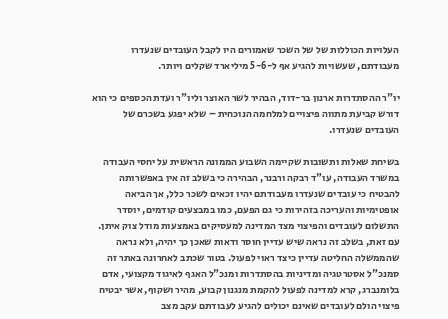העלויות הכוללות של של השכר שאמורים היו לקבל העובדים שנעדרו מעבודתם, שעשויות להגיע אף ל-5-6 מיליארד שקלים ויותר.

יו"ר ההסתדרות ארנון בר-דוד, הבהיר לשר האוצר וליו"ר ועדת הכספים כי הוא דורש קביעת מתווה פיצויים למלחמה הנוכחית – שלא יפגע בשכרם של העובדים שנעדרו.

בשיחת שאלות ותשובות שקיימה השבוע הממונה הראשית על יחסי העבודה במשרד העבודה, עו"ד רבקה ורבנר, הבהירה כי בשלב זה אין באפשרותה להבטיח כי עובדים שנעדרו מעבודתם יהיו זכאים לשכר כלל, אך הביאה אופטימיות והעריכה בזהירות כי גם הפעם, כמו במבצעים קודמים, יוסדר התשלום לעובדים והפיצוי מצד המדינה למעסיקים באמצעות מודל צוק איתן. עם זאת, בשלב זה נראה שיש עדיין חוסר ודאות שאכן כך יהיה, ולא נראה שהממשלה החליטה עדיין כיצד ראוי לפעול. בטור שכתב לאחרונה באתר זה סמנכ"ל אסטרטגיה ומדיניות בהסתדרות ומנכ"ל האגף לאיגוד מקצועי, אדם בלומנברג, קרא למדינה לפעול להקמת מנגנון קבוע, מהיר ושקוף, אשר יבטיח פיצוי הולם לעובדים שאינם יכולים להגיע לעבודתם עקב מצב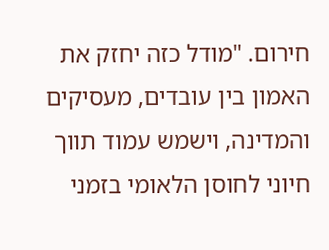חירום. "מודל כזה יחזק את האמון בין עובדים, מעסיקים והמדינה, וישמש עמוד תווך חיוני לחוסן הלאומי בזמני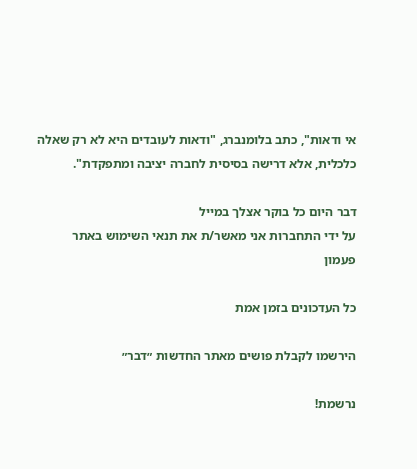אי ודאות", כתב בלומנברג, "ודאות לעובדים היא לא רק שאלה כלכלית, אלא דרישה בסיסית לחברה יציבה ומתפקדת".

דבר היום כל בוקר אצלך במייל
על ידי התחברות אני מאשר/ת את תנאי השימוש באתר
פעמון

כל העדכונים בזמן אמת

הירשמו לקבלת פושים מאתר החדשות ״דבר״

נרשמת!